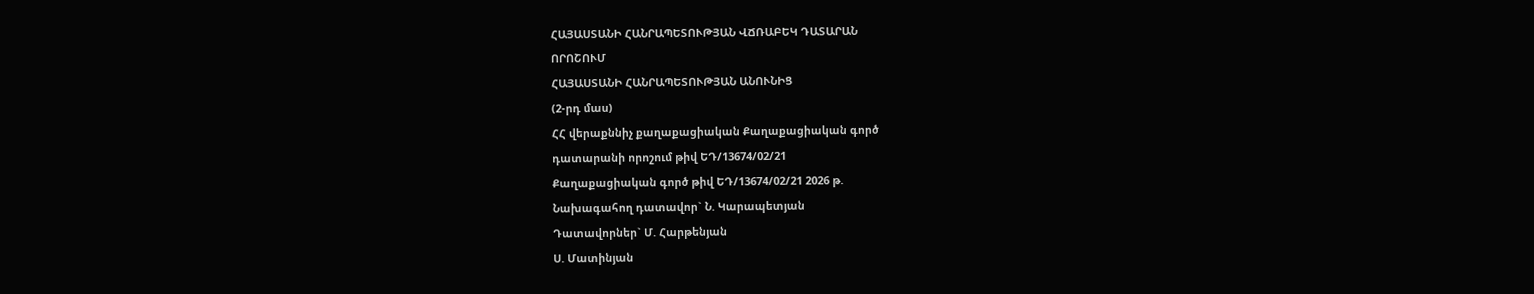ՀԱՅԱՍՏԱՆԻ ՀԱՆՐԱՊԵՏՈՒԹՅԱՆ ՎՃՌԱԲԵԿ ԴԱՏԱՐԱՆ
ՈՐՈՇՈՒՄ
ՀԱՅԱՍՏԱՆԻ ՀԱՆՐԱՊԵՏՈՒԹՅԱՆ ԱՆՈՒՆԻՑ
(2-րդ մաս)
ՀՀ վերաքննիչ քաղաքացիական Քաղաքացիական գործ
դատարանի որոշում թիվ ԵԴ/13674/02/21
Քաղաքացիական գործ թիվ ԵԴ/13674/02/21 2026 թ.
Նախագահող դատավոր` Ն. Կարապետյան
Դատավորներ` Մ. Հարթենյան
Ս. Մատինյան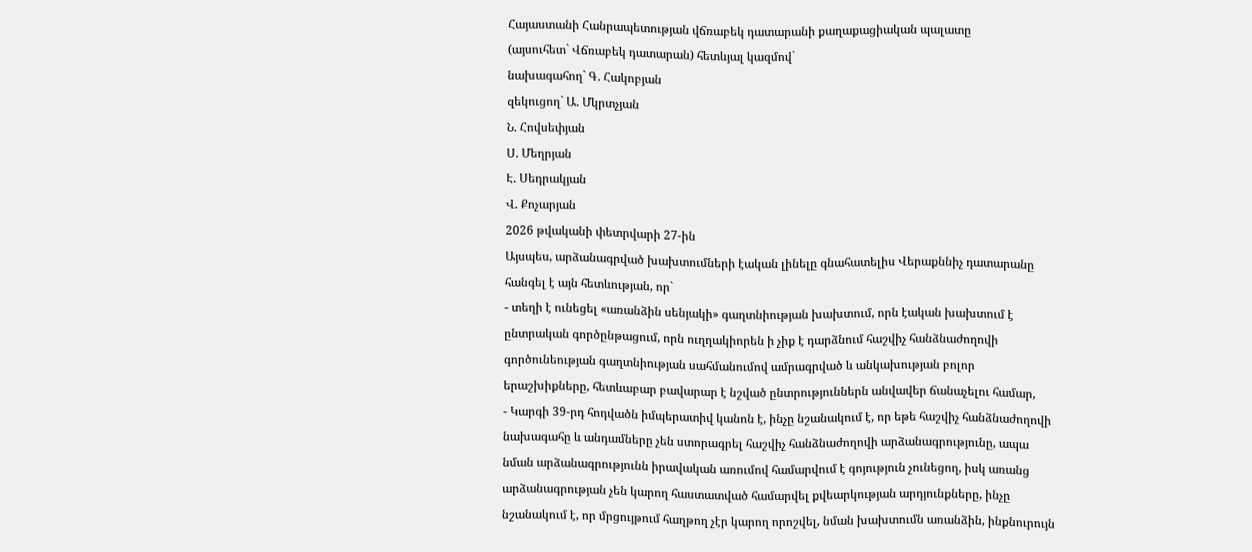Հայաստանի Հանրապետության վճռաբեկ դատարանի քաղաքացիական պալատը
(այսուհետ` Վճռաբեկ դատարան) հետևյալ կազմով`
նախագահող` Գ. Հակոբյան
զեկուցող` Ա. Մկրտչյան
Ն. Հովսեփյան
Ս. Մեղրյան
Է. Սեդրակյան
Վ. Քոչարյան
2026 թվականի փետրվարի 27-ին
Այսպես, արձանագրված խախտումների էական լինելը գնահատելիս Վերաքննիչ դատարանը հանգել է այն հետևության, որ`
- տեղի է ունեցել «առանձին սենյակի» գաղտնիության խախտում, որն էական խախտում է ընտրական գործընթացում, որն ուղղակիորեն ի չիք է դարձնում հաշվիչ հանձնաժողովի գործունեության գաղտնիության սահմանումով ամրագրված և անկախության բոլոր երաշխիքները, հետևաբար բավարար է նշված ընտրություններն անվավեր ճանաչելու համար,
- Կարգի 39-րդ հոդվածն իմպերատիվ կանոն է, ինչը նշանակում է, որ եթե հաշվիչ հանձնաժողովի նախագահը և անդամները չեն ստորագրել հաշվիչ հանձնաժողովի արձանագրությունը, ապա նման արձանագրությունն իրավական առումով համարվում է գոյություն չունեցող, իսկ առանց արձանագրության չեն կարող հաստատված համարվել քվեարկության արդյունքները, ինչը նշանակում է, որ մրցույթում հաղթող չէր կարող որոշվել, նման խախտումն առանձին, ինքնուրույն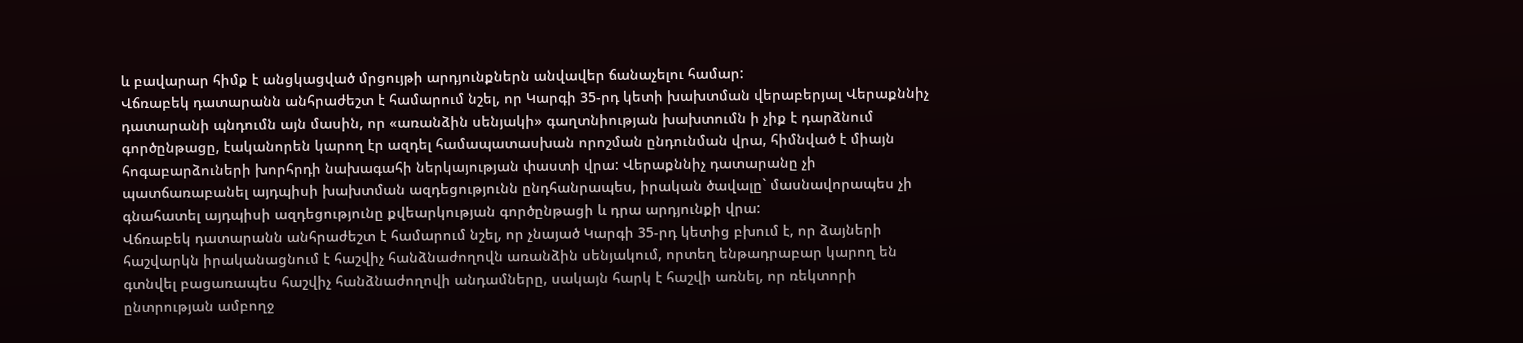և բավարար հիմք է անցկացված մրցույթի արդյունքներն անվավեր ճանաչելու համար:
Վճռաբեկ դատարանն անհրաժեշտ է համարում նշել, որ Կարգի 35-րդ կետի խախտման վերաբերյալ Վերաքննիչ դատարանի պնդումն այն մասին, որ «առանձին սենյակի» գաղտնիության խախտումն ի չիք է դարձնում գործընթացը, էականորեն կարող էր ազդել համապատասխան որոշման ընդունման վրա, հիմնված է միայն հոգաբարձուների խորհրդի նախագահի ներկայության փաստի վրա: Վերաքննիչ դատարանը չի պատճառաբանել այդպիսի խախտման ազդեցությունն ընդհանրապես, իրական ծավալը` մասնավորապես չի գնահատել այդպիսի ազդեցությունը քվեարկության գործընթացի և դրա արդյունքի վրա:
Վճռաբեկ դատարանն անհրաժեշտ է համարում նշել, որ չնայած Կարգի 35-րդ կետից բխում է, որ ձայների հաշվարկն իրականացնում է հաշվիչ հանձնաժողովն առանձին սենյակում, որտեղ ենթադրաբար կարող են գտնվել բացառապես հաշվիչ հանձնաժողովի անդամները, սակայն հարկ է հաշվի առնել, որ ռեկտորի ընտրության ամբողջ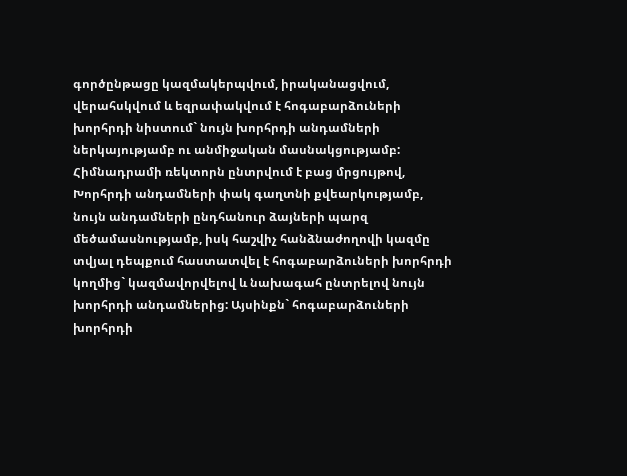գործընթացը կազմակերպվում, իրականացվում, վերահսկվում և եզրափակվում է հոգաբարձուների խորհրդի նիստում` նույն խորհրդի անդամների ներկայությամբ ու անմիջական մասնակցությամբ: Հիմնադրամի ռեկտորն ընտրվում է բաց մրցույթով, Խորհրդի անդամների փակ գաղտնի քվեարկությամբ, նույն անդամների ընդհանուր ձայների պարզ մեծամասնությամբ, իսկ հաշվիչ հանձնաժողովի կազմը տվյալ դեպքում հաստատվել է հոգաբարձուների խորհրդի կողմից` կազմավորվելով և նախագահ ընտրելով նույն խորհրդի անդամներից: Այսինքն` հոգաբարձուների խորհրդի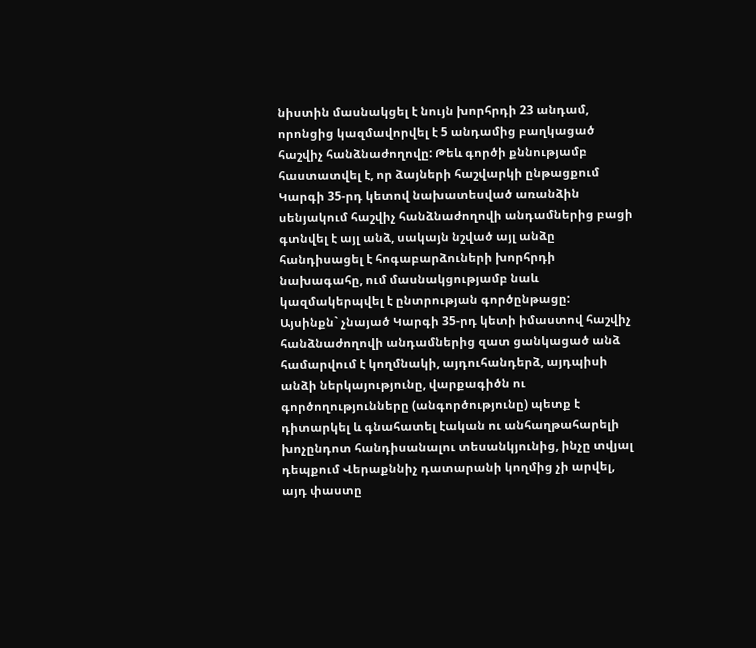նիստին մասնակցել է նույն խորհրդի 23 անդամ, որոնցից կազմավորվել է 5 անդամից բաղկացած հաշվիչ հանձնաժողովը: Թեև գործի քննությամբ հաստատվել է, որ ձայների հաշվարկի ընթացքում Կարգի 35-րդ կետով նախատեսված առանձին սենյակում հաշվիչ հանձնաժողովի անդամներից բացի գտնվել է այլ անձ, սակայն նշված այլ անձը հանդիսացել է հոգաբարձուների խորհրդի նախագահը, ում մասնակցությամբ նաև կազմակերպվել է ընտրության գործընթացը:
Այսինքն` չնայած Կարգի 35-րդ կետի իմաստով հաշվիչ հանձնաժողովի անդամներից զատ ցանկացած անձ համարվում է կողմնակի, այդուհանդերձ, այդպիսի անձի ներկայությունը, վարքագիծն ու գործողությունները (անգործությունը) պետք է դիտարկել և գնահատել էական ու անհաղթահարելի խոչընդոտ հանդիսանալու տեսանկյունից, ինչը տվյալ դեպքում Վերաքննիչ դատարանի կողմից չի արվել, այդ փաստը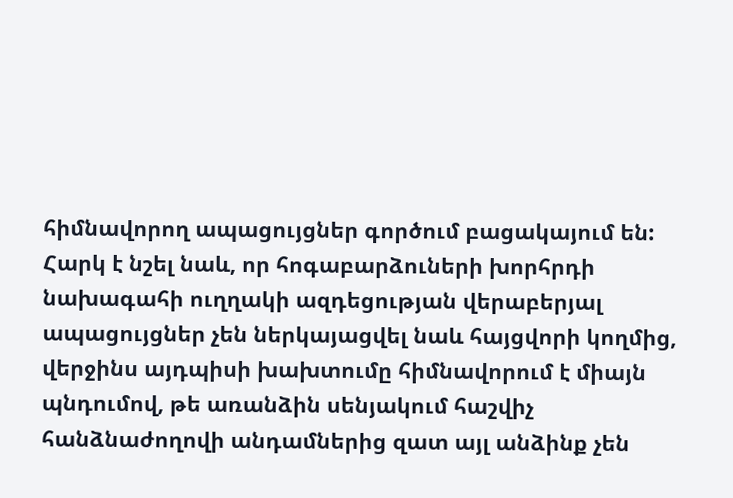հիմնավորող ապացույցներ գործում բացակայում են:
Հարկ է նշել նաև, որ հոգաբարձուների խորհրդի նախագահի ուղղակի ազդեցության վերաբերյալ ապացույցներ չեն ներկայացվել նաև հայցվորի կողմից, վերջինս այդպիսի խախտումը հիմնավորում է միայն պնդումով, թե առանձին սենյակում հաշվիչ հանձնաժողովի անդամներից զատ այլ անձինք չեն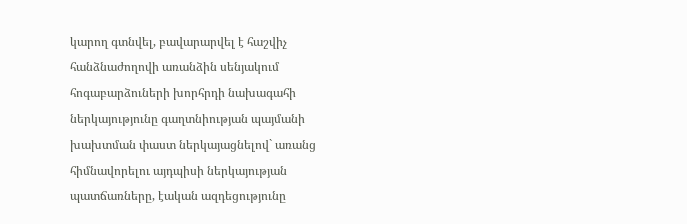կարող գտնվել, բավարարվել է հաշվիչ հանձնաժողովի առանձին սենյակում հոգաբարձուների խորհրդի նախագահի ներկայությունը գաղտնիության պայմանի խախտման փաստ ներկայացնելով` առանց հիմնավորելու այդպիսի ներկայության պատճառները, էական ազդեցությունը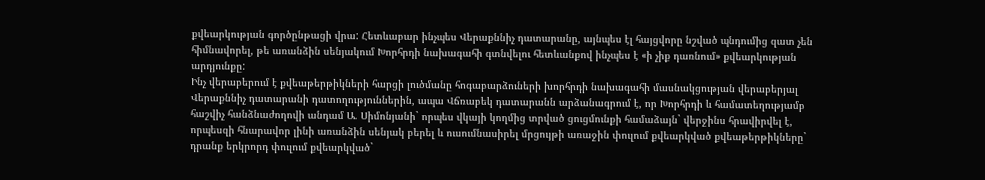քվեարկության գործընթացի վրա: Հետևաբար ինչպես Վերաքննիչ դատարանը, այնպես էլ հայցվորը նշված պնդումից զատ չեն հիմնավորել, թե առանձին սենյակում Խորհրդի նախագահի գտնվելու հետևանքով ինչպես է «ի չիք դառնում» քվեարկության արդյունքը:
Ինչ վերաբերում է քվեաթերթիկների հարցի լուծմանը հոգաբարձուների խորհրդի նախագահի մասնակցության վերաբերյալ Վերաքննիչ դատարանի դատողություններին, ապա Վճռաբեկ դատարանն արձանագրում է, որ Խորհրդի և համատեղությամբ հաշվիչ հանձնաժողովի անդամ Ա. Սիմոնյանի` որպես վկայի կողմից տրված ցուցմունքի համաձայն` վերջինս հրավիրվել է, որպեսզի հնարավոր լինի առանձին սենյակ բերել և ուսումնասիրել մրցույթի առաջին փուլում քվեարկված քվեաթերթիկները` դրանք երկրորդ փուլում քվեարկված`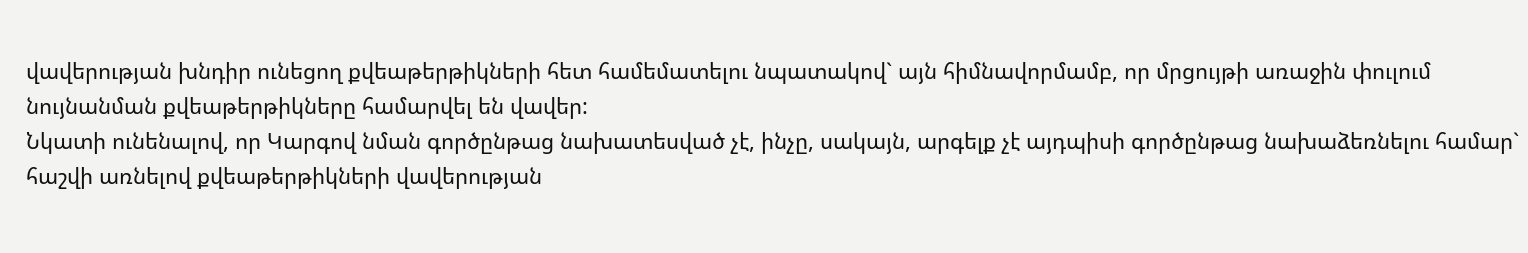վավերության խնդիր ունեցող քվեաթերթիկների հետ համեմատելու նպատակով` այն հիմնավորմամբ, որ մրցույթի առաջին փուլում նույնանման քվեաթերթիկները համարվել են վավեր:
Նկատի ունենալով, որ Կարգով նման գործընթաց նախատեսված չէ, ինչը, սակայն, արգելք չէ այդպիսի գործընթաց նախաձեռնելու համար` հաշվի առնելով քվեաթերթիկների վավերության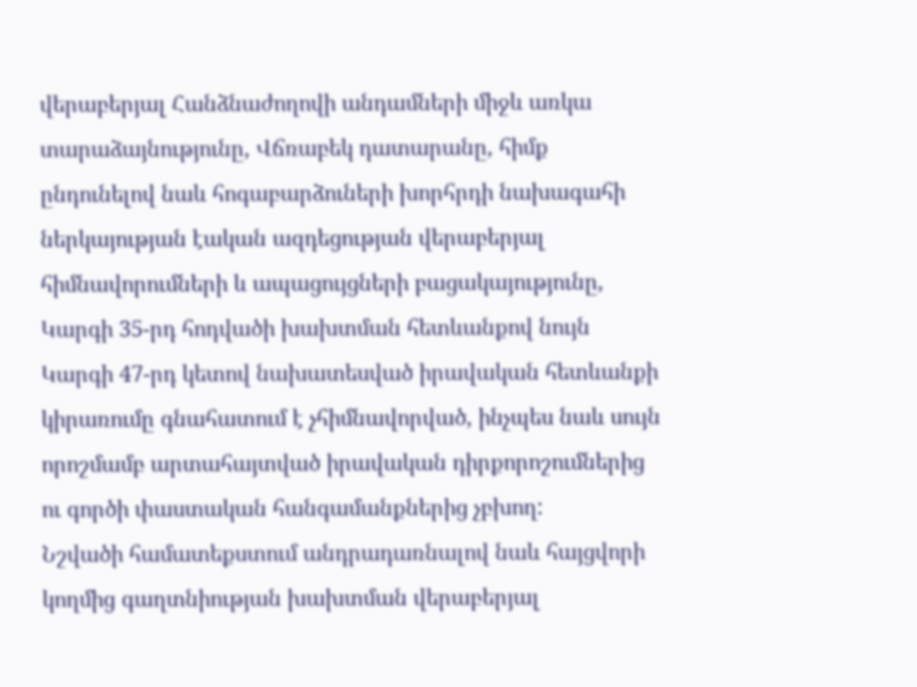վերաբերյալ Հանձնաժողովի անդամների միջև առկա տարաձայնությունը, Վճռաբեկ դատարանը, հիմք ընդունելով նաև հոգաբարձուների խորհրդի նախագահի ներկայության էական ազդեցության վերաբերյալ հիմնավորումների և ապացույցների բացակայությունը, Կարգի 35-րդ հոդվածի խախտման հետևանքով նույն Կարգի 47-րդ կետով նախատեսված իրավական հետևանքի կիրառումը գնահատում է չհիմնավորված, ինչպես նաև սույն որոշմամբ արտահայտված իրավական դիրքորոշումներից ու գործի փաստական հանգամանքներից չբխող:
Նշվածի համատեքստում անդրադառնալով նաև հայցվորի կողմից գաղտնիության խախտման վերաբերյալ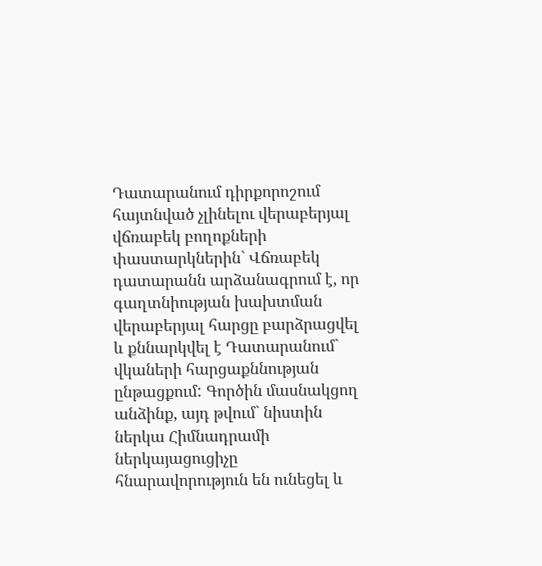Դատարանում դիրքորոշում հայտնված չլինելու վերաբերյալ վճռաբեկ բողոքների փաստարկներին` Վճռաբեկ դատարանն արձանագրում է, որ գաղտնիության խախտման վերաբերյալ հարցը բարձրացվել և քննարկվել է Դատարանում` վկաների հարցաքննության ընթացքում: Գործին մասնակցող անձինք, այդ թվում` նիստին ներկա Հիմնադրամի ներկայացուցիչը հնարավորություն են ունեցել և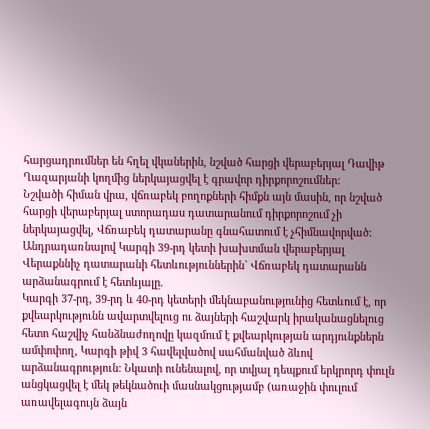հարցադրումներ են հղել վկաներին, նշված հարցի վերաբերյալ Դավիթ Ղազարյանի կողմից ներկայացվել է գրավոր դիրքորոշումներ:
Նշվածի հիման վրա, վճռաբեկ բողոքների հիմքն այն մասին, որ նշված հարցի վերաբերյալ ստորադաս դատարանում դիրքորոշում չի ներկայացվել, Վճռաբեկ դատարանը գնահատում է չհիմնավորված:
Անդրադառնալով Կարգի 39-րդ կետի խախտման վերաբերյալ Վերաքննիչ դատարանի հետևություններին` Վճռաբեկ դատարանն արձանագրում է հետևյալը.
Կարգի 37-րդ, 39-րդ և 40-րդ կետերի մեկնաբանությունից հետևում է, որ քվեարկությունն ավարտվելուց ու ձայների հաշվարկ իրականացնելուց հետո հաշվիչ հանձնաժողովը կազմում է քվեարկության արդյունքներն ամփոփող, Կարգի թիվ 3 հավելվածով սահմանված ձևով արձանագրություն: Նկատի ունենալով, որ տվյալ դեպքում երկրորդ փուլն անցկացվել է մեկ թեկնածուի մասնակցությամբ (առաջին փուլում առավելագույն ձայն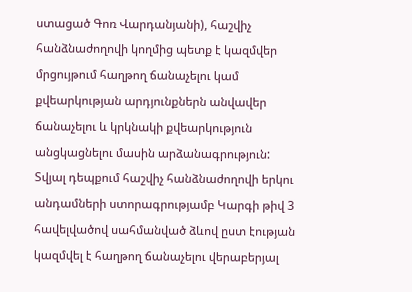ստացած Գոռ Վարդանյանի), հաշվիչ հանձնաժողովի կողմից պետք է կազմվեր մրցույթում հաղթող ճանաչելու կամ քվեարկության արդյունքներն անվավեր ճանաչելու և կրկնակի քվեարկություն անցկացնելու մասին արձանագրություն: Տվյալ դեպքում հաշվիչ հանձնաժողովի երկու անդամների ստորագրությամբ Կարգի թիվ 3 հավելվածով սահմանված ձևով ըստ էության կազմվել է հաղթող ճանաչելու վերաբերյալ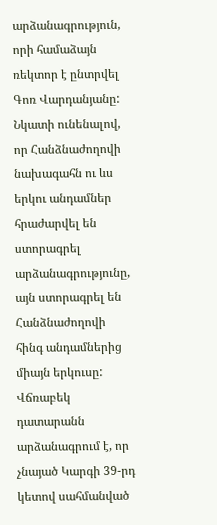արձանագրություն, որի համաձայն ռեկտոր է ընտրվել Գոռ Վարդանյանը: Նկատի ունենալով, որ Հանձնաժողովի նախագահն ու ևս երկու անդամներ հրաժարվել են ստորագրել արձանագրությունը, այն ստորագրել են Հանձնաժողովի հինգ անդամներից միայն երկուսը:
Վճռաբեկ դատարանն արձանագրում է, որ չնայած Կարգի 39-րդ կետով սահմանված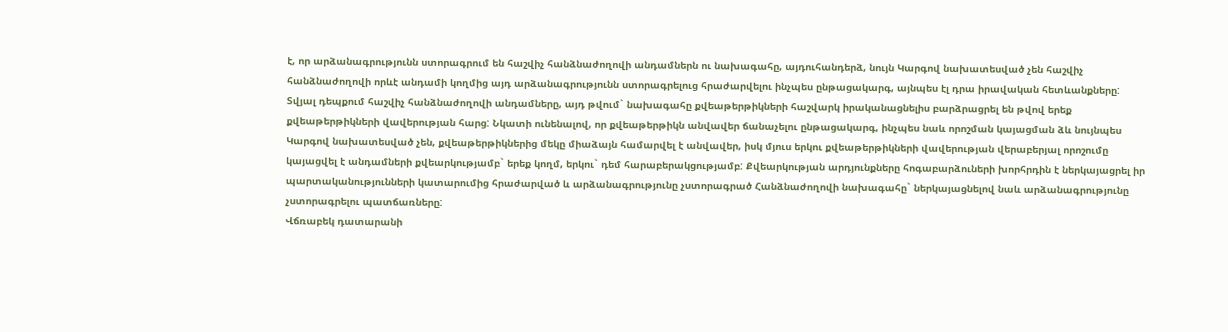է, որ արձանագրությունն ստորագրում են հաշվիչ հանձնաժողովի անդամներն ու նախագահը, այդուհանդերձ, նույն Կարգով նախատեսված չեն հաշվիչ հանձնաժողովի որևէ անդամի կողմից այդ արձանագրությունն ստորագրելուց հրաժարվելու ինչպես ընթացակարգ, այնպես էլ դրա իրավական հետևանքները: Տվյալ դեպքում հաշվիչ հանձնաժողովի անդամները, այդ թվում` նախագահը քվեաթերթիկների հաշվարկ իրականացնելիս բարձրացրել են թվով երեք քվեաթերթիկների վավերության հարց: Նկատի ունենալով, որ քվեաթերթիկն անվավեր ճանաչելու ընթացակարգ, ինչպես նաև որոշման կայացման ձև նույնպես Կարգով նախատեսված չեն, քվեաթերթիկներից մեկը միաձայն համարվել է անվավեր, իսկ մյուս երկու քվեաթերթիկների վավերության վերաբերյալ որոշումը կայացվել է անդամների քվեարկությամբ` երեք կողմ, երկու` դեմ հարաբերակցությամբ: Քվեարկության արդյունքները հոգաբարձուների խորհրդին է ներկայացրել իր պարտականությունների կատարումից հրաժարված և արձանագրությունը չստորագրած Հանձնաժողովի նախագահը` ներկայացնելով նաև արձանագրությունը չստորագրելու պատճառները:
Վճռաբեկ դատարանի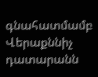գնահատմամբ Վերաքննիչ դատարանն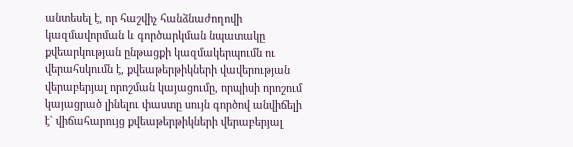անտեսել է, որ հաշվիչ հանձնաժողովի կազմավորման և գործարկման նպատակը քվեարկության ընթացքի կազմակերպումն ու վերահսկումն է, քվեաթերթիկների վավերության վերաբերյալ որոշման կայացումը, որպիսի որոշում կայացրած լինելու փաստը սույն գործով անվիճելի է` վիճահարույց քվեաթերթիկների վերաբերյալ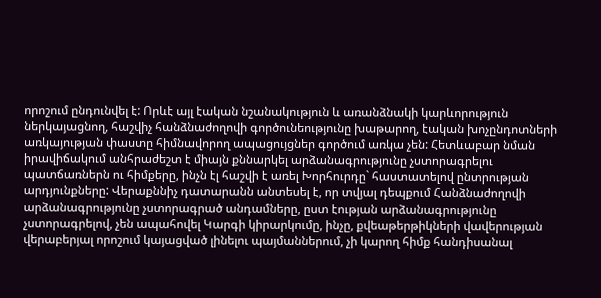որոշում ընդունվել է: Որևէ այլ էական նշանակություն և առանձնակի կարևորություն ներկայացնող, հաշվիչ հանձնաժողովի գործունեությունը խաթարող, էական խոչընդոտների առկայության փաստը հիմնավորող ապացույցներ գործում առկա չեն: Հետևաբար նման իրավիճակում անհրաժեշտ է միայն քննարկել արձանագրությունը չստորագրելու պատճառներն ու հիմքերը, ինչն էլ հաշվի է առել Խորհուրդը` հաստատելով ընտրության արդյունքները: Վերաքննիչ դատարանն անտեսել է, որ տվյալ դեպքում Հանձնաժողովի արձանագրությունը չստորագրած անդամները, ըստ էության արձանագրությունը չստորագրելով, չեն ապահովել Կարգի կիրարկումը, ինչը, քվեաթերթիկների վավերության վերաբերյալ որոշում կայացված լինելու պայմաններում, չի կարող հիմք հանդիսանալ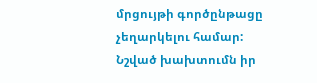մրցույթի գործընթացը չեղարկելու համար:
Նշված խախտումն իր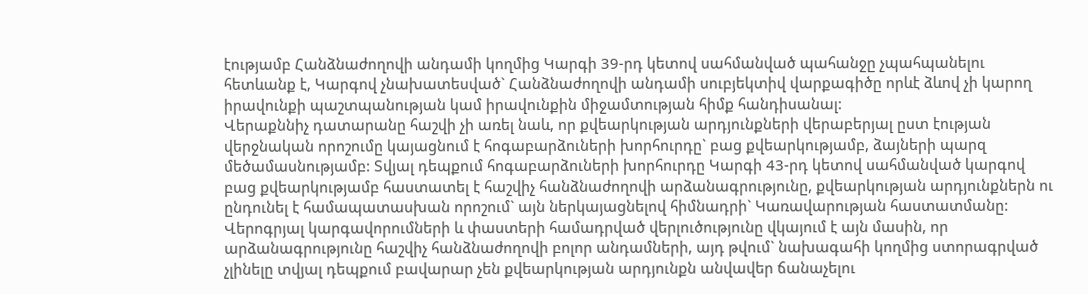էությամբ Հանձնաժողովի անդամի կողմից Կարգի 39-րդ կետով սահմանված պահանջը չպահպանելու հետևանք է, Կարգով չնախատեսված` Հանձնաժողովի անդամի սուբյեկտիվ վարքագիծը որևէ ձևով չի կարող իրավունքի պաշտպանության կամ իրավունքին միջամտության հիմք հանդիսանալ:
Վերաքննիչ դատարանը հաշվի չի առել նաև, որ քվեարկության արդյունքների վերաբերյալ ըստ էության վերջնական որոշումը կայացնում է հոգաբարձուների խորհուրդը` բաց քվեարկությամբ, ձայների պարզ մեծամասնությամբ: Տվյալ դեպքում հոգաբարձուների խորհուրդը Կարգի 43-րդ կետով սահմանված կարգով բաց քվեարկությամբ հաստատել է հաշվիչ հանձնաժողովի արձանագրությունը, քվեարկության արդյունքներն ու ընդունել է համապատասխան որոշում` այն ներկայացնելով հիմնադրի` Կառավարության հաստատմանը:
Վերոգրյալ կարգավորումների և փաստերի համադրված վերլուծությունը վկայում է այն մասին, որ արձանագրությունը հաշվիչ հանձնաժողովի բոլոր անդամների, այդ թվում` նախագահի կողմից ստորագրված չլինելը տվյալ դեպքում բավարար չեն քվեարկության արդյունքն անվավեր ճանաչելու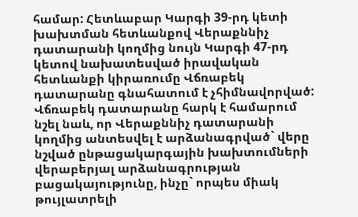համար: Հետևաբար Կարգի 39-րդ կետի խախտման հետևանքով Վերաքննիչ դատարանի կողմից նույն Կարգի 47-րդ կետով նախատեսված իրավական հետևանքի կիրառումը Վճռաբեկ դատարանը գնահատում է չհիմնավորված:
Վճռաբեկ դատարանը հարկ է համարում նշել նաև, որ Վերաքննիչ դատարանի կողմից անտեսվել է արձանագրված` վերը նշված ընթացակարգային խախտումների վերաբերյալ արձանագրության բացակայությունը, ինչը` որպես միակ թույլատրելի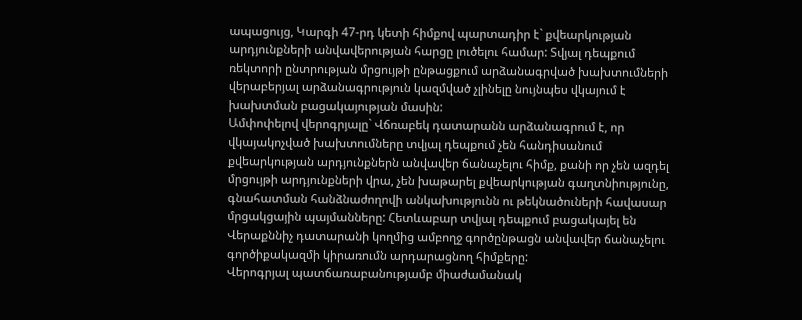ապացույց, Կարգի 47-րդ կետի հիմքով պարտադիր է` քվեարկության արդյունքների անվավերության հարցը լուծելու համար: Տվյալ դեպքում ռեկտորի ընտրության մրցույթի ընթացքում արձանագրված խախտումների վերաբերյալ արձանագրություն կազմված չլինելը նույնպես վկայում է խախտման բացակայության մասին:
Ամփոփելով վերոգրյալը` Վճռաբեկ դատարանն արձանագրում է, որ վկայակոչված խախտումները տվյալ դեպքում չեն հանդիսանում քվեարկության արդյունքներն անվավեր ճանաչելու հիմք, քանի որ չեն ազդել մրցույթի արդյունքների վրա, չեն խաթարել քվեարկության գաղտնիությունը, գնահատման հանձնաժողովի անկախությունն ու թեկնածուների հավասար մրցակցային պայմանները: Հետևաբար տվյալ դեպքում բացակայել են Վերաքննիչ դատարանի կողմից ամբողջ գործընթացն անվավեր ճանաչելու գործիքակազմի կիրառումն արդարացնող հիմքերը:
Վերոգրյալ պատճառաբանությամբ միաժամանակ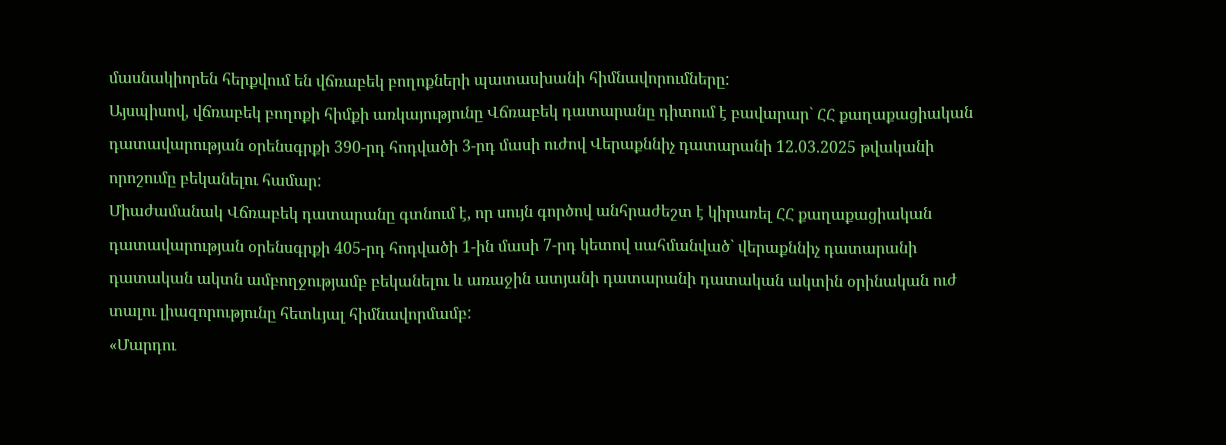մասնակիորեն հերքվում են վճռաբեկ բողոքների պատասխանի հիմնավորումները:
Այսպիսով, վճռաբեկ բողոքի հիմքի առկայությունը Վճռաբեկ դատարանը դիտում է բավարար` ՀՀ քաղաքացիական դատավարության օրենսգրքի 390-րդ հոդվածի 3-րդ մասի ուժով Վերաքննիչ դատարանի 12.03.2025 թվականի որոշումը բեկանելու համար:
Միաժամանակ Վճռաբեկ դատարանը գտնում է, որ սույն գործով անհրաժեշտ է կիրառել ՀՀ քաղաքացիական դատավարության օրենսգրքի 405-րդ հոդվածի 1-ին մասի 7-րդ կետով սահմանված` վերաքննիչ դատարանի դատական ակտն ամբողջությամբ բեկանելու և առաջին ատյանի դատարանի դատական ակտին օրինական ուժ տալու լիազորությունը հետևյալ հիմնավորմամբ:
«Մարդու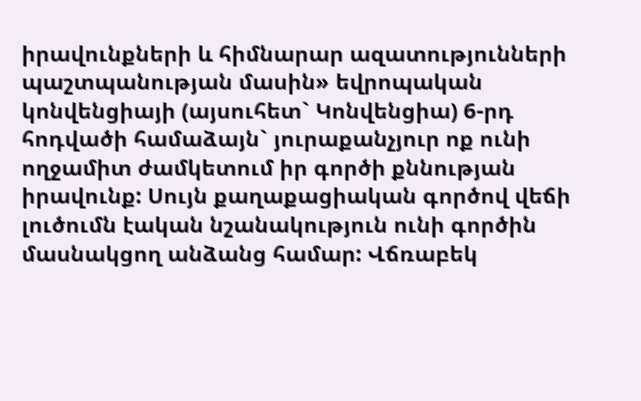իրավունքների և հիմնարար ազատությունների պաշտպանության մասին» եվրոպական կոնվենցիայի (այսուհետ` Կոնվենցիա) 6-րդ հոդվածի համաձայն` յուրաքանչյուր ոք ունի ողջամիտ ժամկետում իր գործի քննության իրավունք: Սույն քաղաքացիական գործով վեճի լուծումն էական նշանակություն ունի գործին մասնակցող անձանց համար: Վճռաբեկ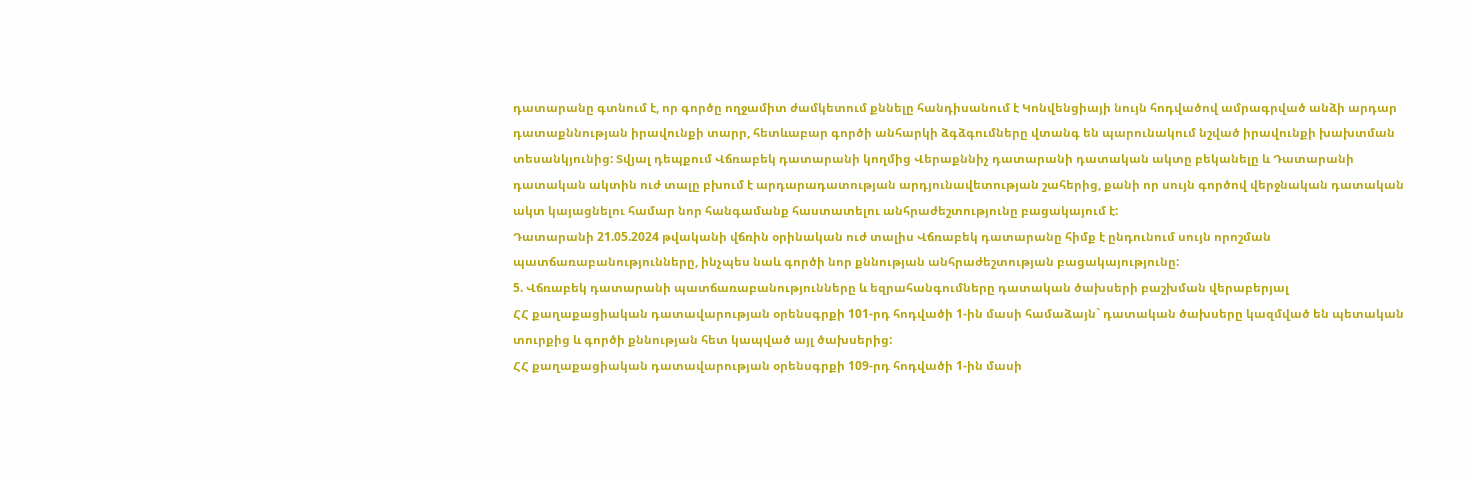դատարանը գտնում է, որ գործը ողջամիտ ժամկետում քննելը հանդիսանում է Կոնվենցիայի նույն հոդվածով ամրագրված անձի արդար դատաքննության իրավունքի տարր, հետևաբար գործի անհարկի ձգձգումները վտանգ են պարունակում նշված իրավունքի խախտման տեսանկյունից: Տվյալ դեպքում Վճռաբեկ դատարանի կողմից Վերաքննիչ դատարանի դատական ակտը բեկանելը և Դատարանի դատական ակտին ուժ տալը բխում է արդարադատության արդյունավետության շահերից, քանի որ սույն գործով վերջնական դատական ակտ կայացնելու համար նոր հանգամանք հաստատելու անհրաժեշտությունը բացակայում է:
Դատարանի 21.05.2024 թվականի վճռին օրինական ուժ տալիս Վճռաբեկ դատարանը հիմք է ընդունում սույն որոշման պատճառաբանությունները, ինչպես նաև գործի նոր քննության անհրաժեշտության բացակայությունը:
5. Վճռաբեկ դատարանի պատճառաբանությունները և եզրահանգումները դատական ծախսերի բաշխման վերաբերյալ
ՀՀ քաղաքացիական դատավարության օրենսգրքի 101-րդ հոդվածի 1-ին մասի համաձայն` դատական ծախսերը կազմված են պետական տուրքից և գործի քննության հետ կապված այլ ծախսերից:
ՀՀ քաղաքացիական դատավարության օրենսգրքի 109-րդ հոդվածի 1-ին մասի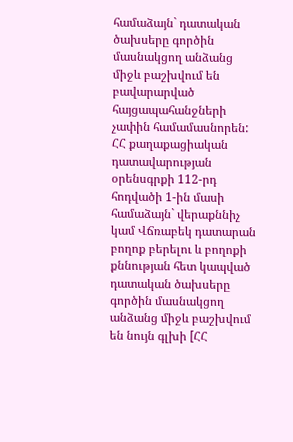համաձայն` դատական ծախսերը գործին մասնակցող անձանց միջև բաշխվում են բավարարված հայցապահանջների չափին համամասնորեն:
ՀՀ քաղաքացիական դատավարության օրենսգրքի 112-րդ հոդվածի 1-ին մասի համաձայն` վերաքննիչ կամ Վճռաբեկ դատարան բողոք բերելու և բողոքի քննության հետ կապված դատական ծախսերը գործին մասնակցող անձանց միջև բաշխվում են նույն գլխի [ՀՀ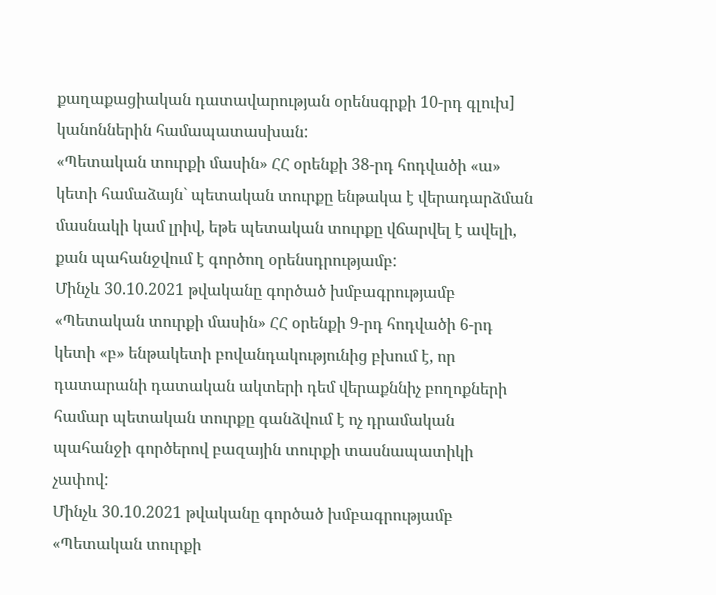քաղաքացիական դատավարության օրենսգրքի 10-րդ գլուխ] կանոններին համապատասխան:
«Պետական տուրքի մասին» ՀՀ օրենքի 38-րդ հոդվածի «ա» կետի համաձայն` պետական տուրքը ենթակա է վերադարձման մասնակի կամ լրիվ, եթե պետական տուրքը վճարվել է ավելի, քան պահանջվում է գործող օրենսդրությամբ:
Մինչև 30.10.2021 թվականը գործած խմբագրությամբ «Պետական տուրքի մասին» ՀՀ օրենքի 9-րդ հոդվածի 6-րդ կետի «բ» ենթակետի բովանդակությունից բխում է, որ դատարանի դատական ակտերի դեմ վերաքննիչ բողոքների համար պետական տուրքը գանձվում է ոչ դրամական պահանջի գործերով բազային տուրքի տասնապատիկի չափով:
Մինչև 30.10.2021 թվականը գործած խմբագրությամբ «Պետական տուրքի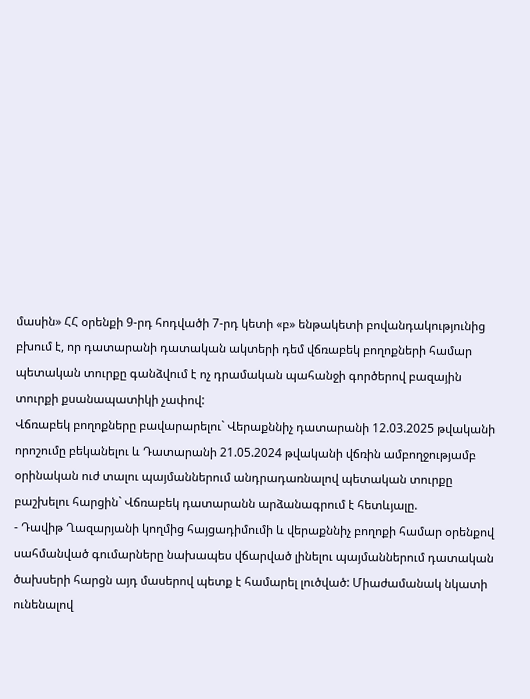մասին» ՀՀ օրենքի 9-րդ հոդվածի 7-րդ կետի «բ» ենթակետի բովանդակությունից բխում է, որ դատարանի դատական ակտերի դեմ վճռաբեկ բողոքների համար պետական տուրքը գանձվում է ոչ դրամական պահանջի գործերով բազային տուրքի քսանապատիկի չափով:
Վճռաբեկ բողոքները բավարարելու` Վերաքննիչ դատարանի 12.03.2025 թվականի որոշումը բեկանելու և Դատարանի 21.05.2024 թվականի վճռին ամբողջությամբ օրինական ուժ տալու պայմաններում անդրադառնալով պետական տուրքը բաշխելու հարցին` Վճռաբեկ դատարանն արձանագրում է հետևյալը.
- Դավիթ Ղազարյանի կողմից հայցադիմումի և վերաքննիչ բողոքի համար օրենքով սահմանված գումարները նախապես վճարված լինելու պայմաններում դատական ծախսերի հարցն այդ մասերով պետք է համարել լուծված: Միաժամանակ նկատի ունենալով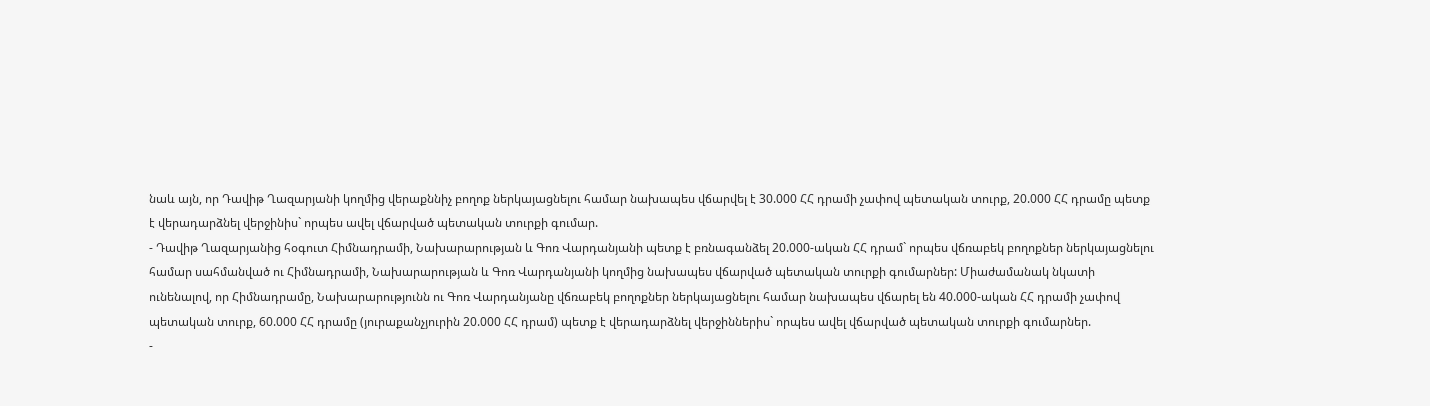նաև այն, որ Դավիթ Ղազարյանի կողմից վերաքննիչ բողոք ներկայացնելու համար նախապես վճարվել է 30.000 ՀՀ դրամի չափով պետական տուրք, 20.000 ՀՀ դրամը պետք է վերադարձնել վերջինիս` որպես ավել վճարված պետական տուրքի գումար.
- Դավիթ Ղազարյանից հօգուտ Հիմնադրամի, Նախարարության և Գոռ Վարդանյանի պետք է բռնագանձել 20.000-ական ՀՀ դրամ` որպես վճռաբեկ բողոքներ ներկայացնելու համար սահմանված ու Հիմնադրամի, Նախարարության և Գոռ Վարդանյանի կողմից նախապես վճարված պետական տուրքի գումարներ: Միաժամանակ նկատի ունենալով, որ Հիմնադրամը, Նախարարությունն ու Գոռ Վարդանյանը վճռաբեկ բողոքներ ներկայացնելու համար նախապես վճարել են 40.000-ական ՀՀ դրամի չափով պետական տուրք, 60.000 ՀՀ դրամը (յուրաքանչյուրին 20.000 ՀՀ դրամ) պետք է վերադարձնել վերջիններիս` որպես ավել վճարված պետական տուրքի գումարներ.
-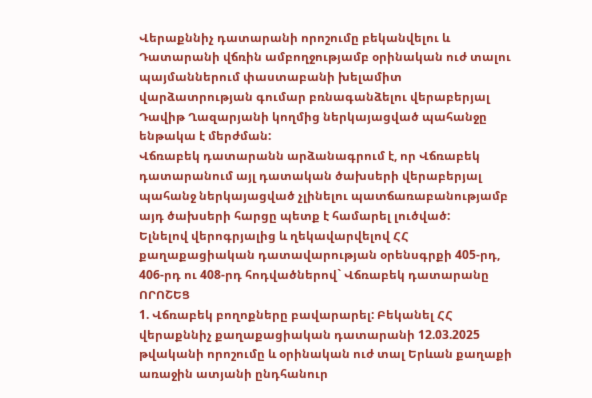Վերաքննիչ դատարանի որոշումը բեկանվելու և Դատարանի վճռին ամբողջությամբ օրինական ուժ տալու պայմաններում փաստաբանի խելամիտ վարձատրության գումար բռնագանձելու վերաբերյալ Դավիթ Ղազարյանի կողմից ներկայացված պահանջը ենթակա է մերժման:
Վճռաբեկ դատարանն արձանագրում է, որ Վճռաբեկ դատարանում այլ դատական ծախսերի վերաբերյալ պահանջ ներկայացված չլինելու պատճառաբանությամբ այդ ծախսերի հարցը պետք է համարել լուծված:
Ելնելով վերոգրյալից և ղեկավարվելով ՀՀ քաղաքացիական դատավարության օրենսգրքի 405-րդ, 406-րդ ու 408-րդ հոդվածներով` Վճռաբեկ դատարանը
ՈՐՈՇԵՑ
1. Վճռաբեկ բողոքները բավարարել: Բեկանել ՀՀ վերաքննիչ քաղաքացիական դատարանի 12.03.2025 թվականի որոշումը և օրինական ուժ տալ Երևան քաղաքի առաջին ատյանի ընդհանուր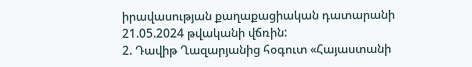իրավասության քաղաքացիական դատարանի 21.05.2024 թվականի վճռին:
2. Դավիթ Ղազարյանից հօգուտ «Հայաստանի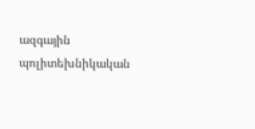ազգային պոլիտեխնիկական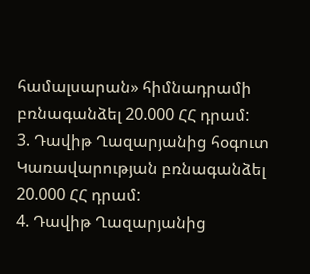համալսարան» հիմնադրամի բռնագանձել 20.000 ՀՀ դրամ:
3. Դավիթ Ղազարյանից հօգուտ Կառավարության բռնագանձել 20.000 ՀՀ դրամ:
4. Դավիթ Ղազարյանից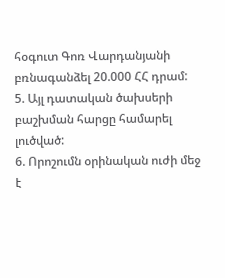հօգուտ Գոռ Վարդանյանի բռնագանձել 20.000 ՀՀ դրամ:
5. Այլ դատական ծախսերի բաշխման հարցը համարել լուծված:
6. Որոշումն օրինական ուժի մեջ է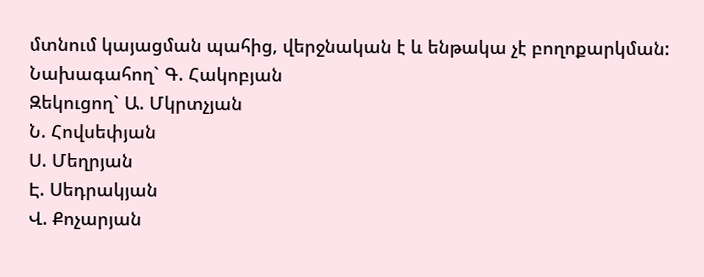մտնում կայացման պահից, վերջնական է և ենթակա չէ բողոքարկման:
Նախագահող` Գ. Հակոբյան
Զեկուցող` Ա. Մկրտչյան
Ն. Հովսեփյան
Ս. Մեղրյան
Է. Սեդրակյան
Վ. Քոչարյան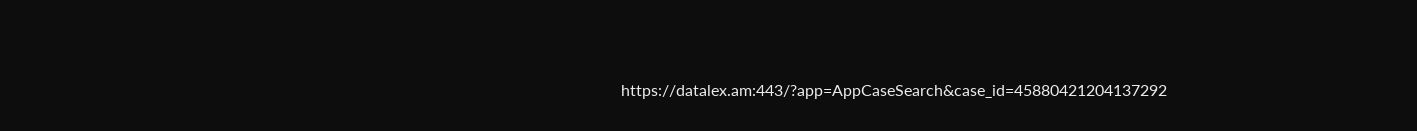https://datalex.am:443/?app=AppCaseSearch&case_id=45880421204137292